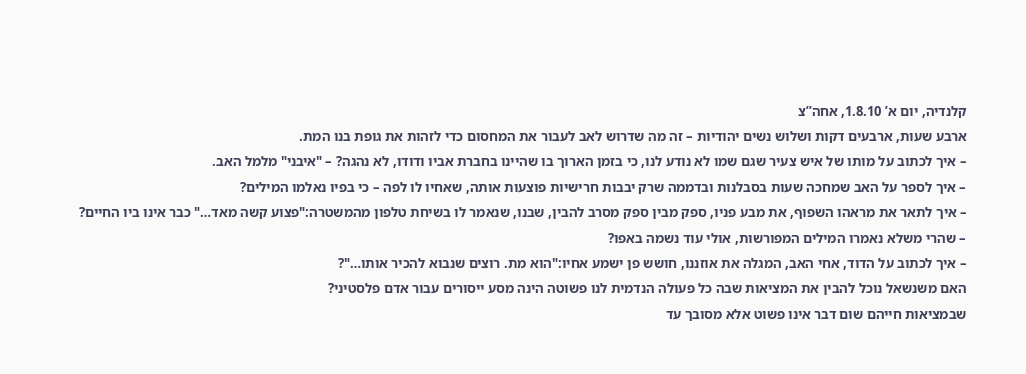קלנדיה, יום א’ 1.8.10, אחה”צ
ארבע שעות, ארבעים דקות ושלוש נשים יהודיות – זה מה שדרוש לאב לעבור את המחסום כדי לזהות את גופת בנו המת.
– איך לכתוב על מותו של איש צעיר שגם שמו לא נודע לנו, כי בזמן הארוך בו שהיינו בחברת אביו ודודו, לא נהגה? – "איבני" מלמל האב.
– איך לספר על האב שמחכה שעות בסבלנות ובדממה שרק יבבות חרישיות פוצעות אותה, שאחיו לו לפה – כי בפיו נאלמו המילים?
– איך לתאר את מראהו השפוף, את מבע פניו, ספק מבין ספק מסרב להבין, שבנו, שנאמר לו בשיחת טלפון מהמשטרה:"פצוע קשה מאד…" כבר אינו ביו החיים?
– שהרי משלא נאמרו המילים המפורשות, אולי עוד נשמה באפו?
– איך לכתוב על הדוד, אחי האב, המגלה את אוזננו, חושש פן ישמע אחיו:"הוא מת. רוצים שנבוא להכיר אותו…"?
האם משנשאל נוכל להבין את המציאות שבה כל פעולה הנדמית לנו פשוטה הינה מסע ייסורים עבור אדם פלסטיני?
שבמציאות חייהם שום דבר אינו פשוט אלא מסובך עד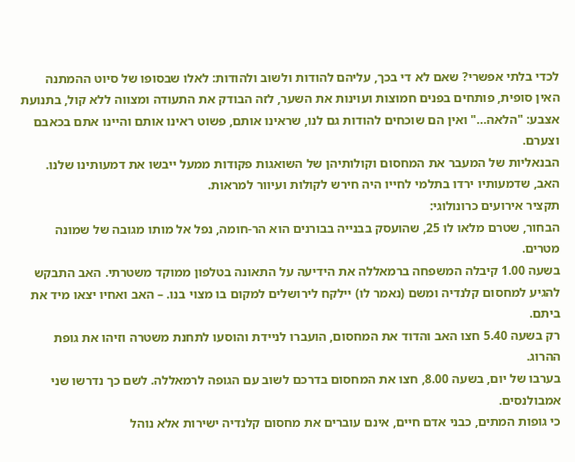לכדי בלתי אפשרי? שאם לא די בכך, עליהם להודות ולשוב ולהודות: לאלו שבסופו של סיוט ההמתנה האין סופית, פותחים בפנים חמוצות ועוינות את השער, לזה הבודק את התעודה ומצווה ללא קול, בתנועת אצבע: "הלאה…" ואין הם שוכחים להודות גם לנו, שראינו אותם, פשוט ראינו אותם והיינו אתם בכאבם וצערם.
הבנאליות של המעבר את המחסום וקולותיהן של השואגות פקודות ממעל ייבשו את דמעותינו שלנו.
האב, שדמעותיו ירדו בתלמי לחייו היה חירש לקולות ועיוור למראות.
תקציר אירועים כרונולוגי:
הבחור, שטרם מלאו לו 25, שהועסק בבנייה בבורנים הוא הר-חומה, נפל אל מותו מגובה של שמונה מטרים.
בשעה 1.00 קיבלה המשפחה ברמאללה את הידיעה על התאונה בטלפון ממוקד משטרתי. האב התבקש להגיע למחסום קלנדיה ומשם (נאמר לו) יילקח לירושלים למקום בו מצוי בנו. – האב ואחיו יצאו מיד את ביתם.
רק בשעה 5.40 חצו האב והדוד את המחסום, הועברו לניידת והוסעו לתחנת משטרה וזיהו את גופת ההרוג.
בערבו של יום, בשעה 8.00, חצו את המחסום בדרכם לשוב עם הגופה לרמאללה. לשם כך נדרשו שני אמבולנסים.
כי גופות המתים, כבני אדם חיים, אינם עוברים את מחסום קלנדיה ישירות אלא נוהל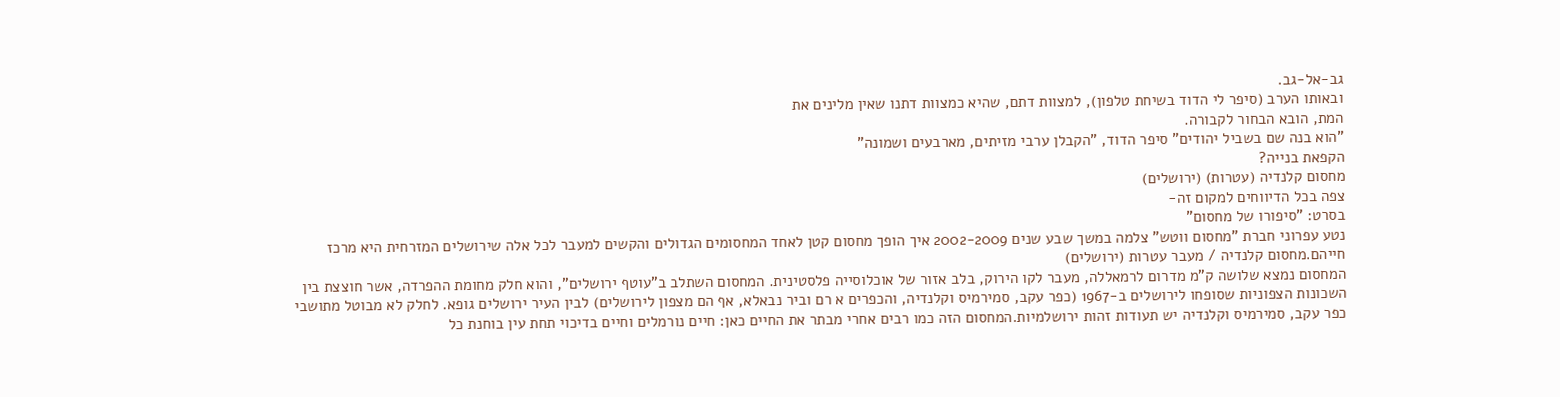גב-אל-גב.
ובאותו הערב (סיפר לי הדוד בשיחת טלפון), למצוות דתם, שהיא כמצוות דתנו שאין מלינים את
המת, הובא הבחור לקבורה.
"הוא בנה שם בשביל יהודים" סיפר הדוד, "הקבלן ערבי מזיתים, מארבעים ושמונה"
הקפאת בנייה?
מחסום קלנדיה (עטרות) (ירושלים)
צפה בכל הדיווחים למקום זה-
בסרט: "סיפורו של מחסום"
נטע עפרוני חברת "מחסום ווטש" צלמה במשך שבע שנים 2002-2009 איך הופך מחסום קטן לאחד המחסומים הגדולים והקשים למעבר לכל אלה שירושלים המזרחית היא מרכז חייהם.מחסום קלנדיה / מעבר עטרות (ירושלים)
המחסום נמצא שלושה ק"מ מדרום לרמאללה, מעבר לקו הירוק, בלב אזור של אוכלוסייה פלסטינית. המחסום השתלב ב"עוטף ירושלים", והוא חלק מחומת ההפרדה, אשר חוצצת בין השכונות הצפוניות שסופחו לירושלים ב-1967 (כפר עקב, סמירמיס וקלנדיה, והכפרים א רם וביר נבאלא, אף הם מצפון לירושלים) לבין העיר ירושלים גופא. לחלק לא מבוטל מתושבי כפר עקב, סמירמיס וקלנדיה יש תעודות זהות ירושלמיות.המחסום הזה כמו רבים אחרי מבתר את החיים כאן: חיים נורמלים וחיים בדיכוי תחת עין בוחנת כל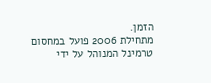הזמן.
מתחילת 2006 פועל במחסום טרמינל המנוהל על ידי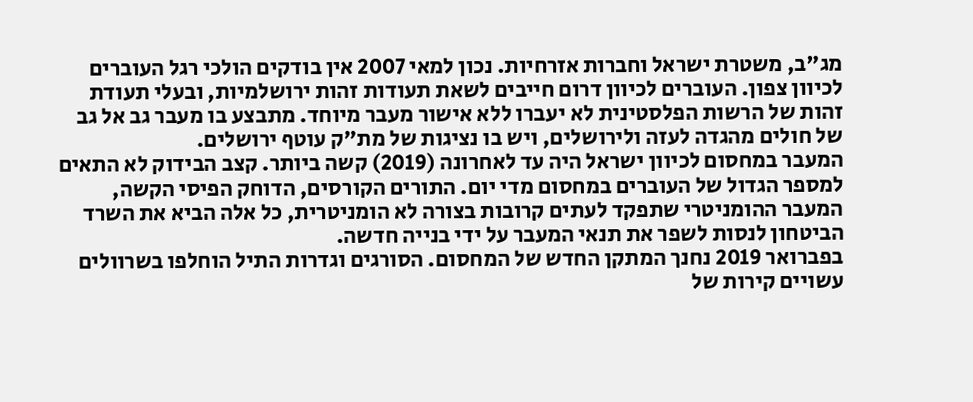מג"ב, משטרת ישראל וחברות אזרחיות. נכון למאי 2007 אין בודקים הולכי רגל העוברים לכיוון צפון. העוברים לכיוון דרום חייבים לשאת תעודות זהות ירושלמיות, ובעלי תעודת זהות של הרשות הפלסטינית לא יעברו ללא אישור מעבר מיוחד. מתבצע בו מעבר גב אל גב של חולים מהגדה לעזה ולירושלים, ויש בו נציגות של מת"ק עוטף ירושלים.
המעבר במחסום לכיוון ישראל היה עד לאחרונה (2019) קשה ביותר. קצב הבידוק לא התאים למספר הגדול של העוברים במחסום מדי יום. התורים הקורסים, הדוחק הפיסי הקשה, המעבר ההומניטרי שתפקד לעתים קרובות בצורה לא הומניטרית, כל אלה הביא את השרד הביטחון לנסות לשפר את תנאי המעבר על ידי בנייה חדשה.
בפברואר 2019 נחנך המתקן החדש של המחסום. הסורגים וגדרות התיל הוחלפו בשרוולים עשויים קירות של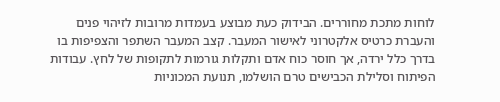לוחות מתכת מחוררים. הבידוק כעת מבוצע בעמדות מרובות לזיהוי פנים והעברת כרטיס אלקטרוני לאישור המעבר. קצב המעבר השתפר והצפיפות בו בדרך כלל ירדה, אך חוסר כוח אדם ותקלות גורמות לתקופות של לחץ. עבודות הפיתוח וסלילת הכבישים טרם הושלמו, תנועת המכוניות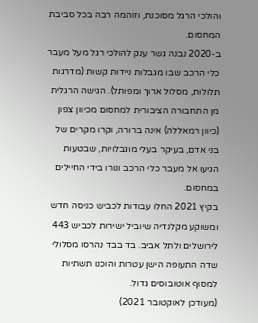והולכי הרגל מסוכנת, וזוהמה רבה בכל סביבת המחסום.
ב-2020 נבנה גשר ענק להולכי רגל מעל מעבר כלי הרכב שבו מגבלות ניידות קשות (מדרגות תלולות, מסלול ארוך ומפותל). הגישה הרגלית מן התחבורה הציבורית למחסום מכיוון צפון (כיוון רמאללה) אינה ברורה, וקרו מקרים של בני אדם, בעיקר בעלי מוגבלויות, שבטעות הגיעו אל מעבר כלי הרכב ונורו בידי החיילים במחסום.
בקיץ 2021 החלו עבודות לכביש כניסה חדש ומשוקע מקלנדיה שיוביל ישירות לכביש 443 לירושלים ולתל אביב. בד בבד נהרסו מסלולי שדה התעופה הישן עטרות והוכנו תשתיות למסוף אוטובוסים גדול.
(מעודכן לאוקטובר 2021)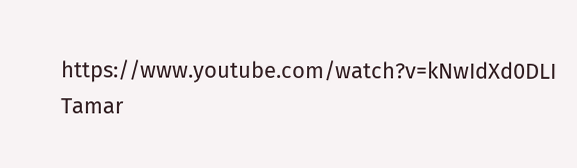https://www.youtube.com/watch?v=kNwIdXd0DLI
Tamar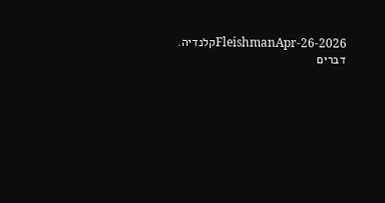FleishmanApr-26-2026קלנדיה. דברים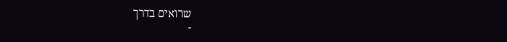שרואים בדרך
-